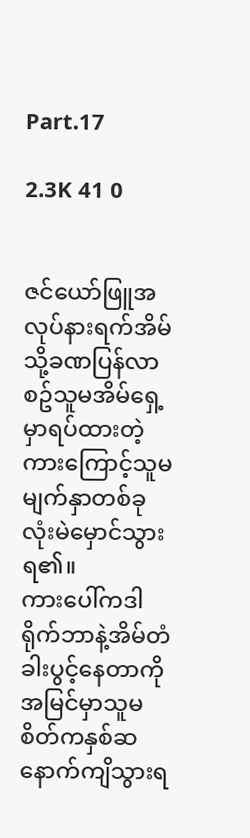Part.17

2.3K 41 0


ဇင်ယော်ဖြူအလုပ်နားရက်အိမ်သို့ခဏပြန်လာစဥ်သူမအိမ်ရှေ့မှာရပ်ထားတဲ့ကားကြောင့်သူမမျက်နှာတစ်ခုလုံးမဲမှောင်သွားရ၏။
ကားပေါ်ကဒါရိုက်ဘာနဲ့အိမ်တံခါးပွင့်နေတာကိုအမြင်မှာသူမစိတ်ကနှစ်ဆနောက်ကျိသွားရ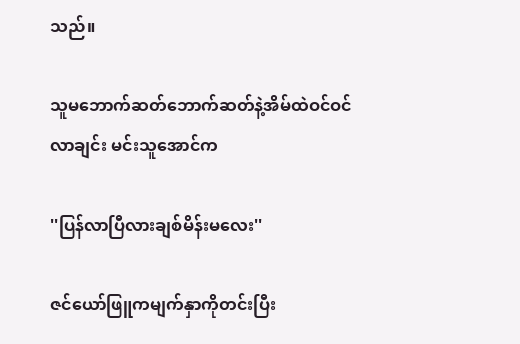သည်။

သူမဘောက်ဆတ်ဘောက်ဆတ်နဲ့အိမ်ထဲဝင်ဝင်လာချင်း မင်းသူအောင်က

''ပြန်လာပြီလားချစ်မိန်းမလေး''

ဇင်ယော်ဖြူကမျက်နှာကိုတင်းပြီး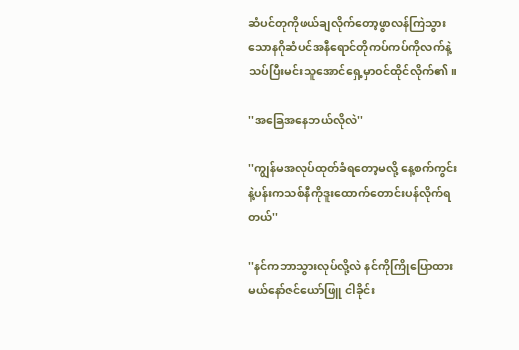ဆံပင်တုကိုဖယ်ချလိုက်တော့ဖွာလန်ကြဲသွားသောနဂိုဆံပင်အနီရောင်တိုကပ်ကပ်ကိုလက်နဲ့သပ်ပြီးမင်းသူအောင်ရှေ့မှာဝင်ထိုင်လိုက်၏။

''အခြေအနေဘယ်လိုလဲ''

''ကျွန်မအလုပ်ထုတ်ခံရတော့မလို့ နေ့စက်ကွင်းနဲ့ပန်းကသစ်နီကိုဒူးထောက်တောင်းပန်လိုက်ရတယ်''

''နင်ကဘာသွားလုပ်လို့လဲ နင်ကိုကြိုပြောထားမယ်နော်ဇင်ယော်ဖြူ ငါခိုင်း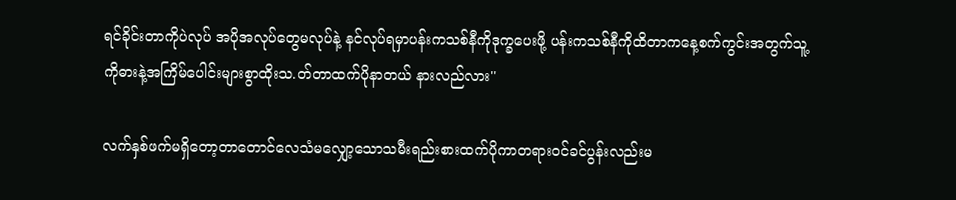ရင်ခိုင်းတာကိုပဲလုပ် အပိုအလုပ်တွေမလုပ်နဲ့ နင်လုပ်ရမှာပန်းကသစ်နီကိုဒုက္ခပေးဖို့ ပန်းကသစ်နီကိုထိတာကနေ့စက်ကွင်းအတွက်သူ့ကိုဓားနဲ့အကြိမ်ပေါင်းများစွာထိုးသ.တ်တာထက်ပိုနာတယ် နားလည်လား''

လက်နှစ်ဖက်မရှိတော့တာတောင်လေသံမလျှော့သောသမီးရည်းစားထက်ပိုကာတရားဝင်ခင်ပွန်းလည်းမ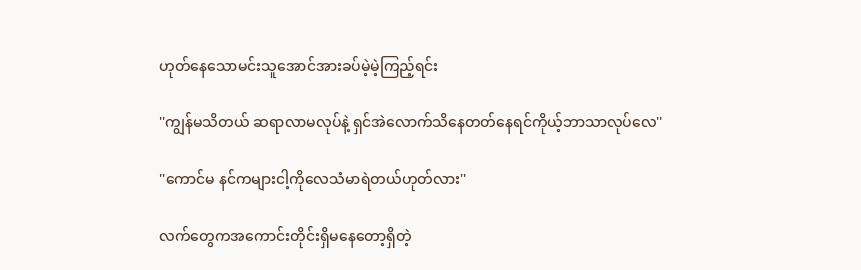ဟုတ်နေသောမင်းသူအောင်အားခပ်မဲ့မဲ့ကြည့်ရင်း

''ကျွန်မသိတယ် ဆရာလာမလုပ်နဲ့ ရှင်အဲလောက်သိနေတတ်နေရင်ကိုယ့်ဘာသာလုပ်လေ''

''ကောင်မ နင်ကများငါ့ကိုလေသံမာရဲတယ်ဟုတ်လား''

လက်တွေကအကောင်းတိုင်းရှိမနေတော့ရှိတဲ့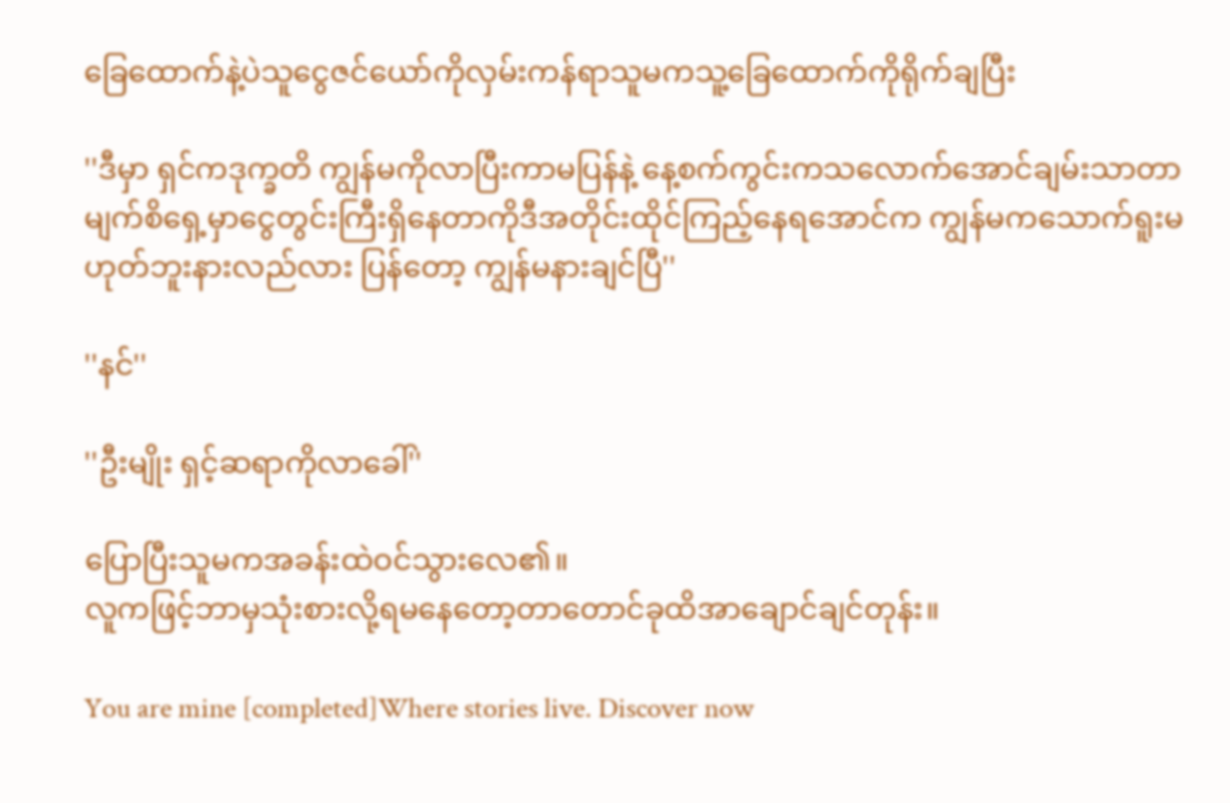ခြေထောက်နဲ့ပဲသူငွေဇင်ယော်ကိုလှမ်းကန်ရာသူမကသူ့ခြေထောက်ကိုရိုက်ချပြီး

''ဒီမှာ ရှင်ကဒုက္ခတိ ကျွန်မကိုလာပြီးကာမပြန်နဲ့ နေ့စက်ကွင်းကသလောက်အောင်ချမ်းသာတာ မျက်စိရှေ့မှာငွေတွင်းကြီးရှိနေတာကိုဒီအတိုင်းထိုင်ကြည့်နေရအောင်က ကျွန်မကသောက်ရူးမဟုတ်ဘူးနားလည်လား ပြန်တော့ ကျွန်မနားချင်ပြီ''

''နင်''

''ဦးမျိုး ရှင့်ဆရာကိုလာခေါ်''

ပြောပြီးသူမကအခန်းထဲဝင်သွားလေ၏။
လူကဖြင့်ဘာမှသုံးစားလို့ရမနေတော့တာတောင်ခုထိအာချောင်ချင်တုန်း။

You are mine [completed]Where stories live. Discover now